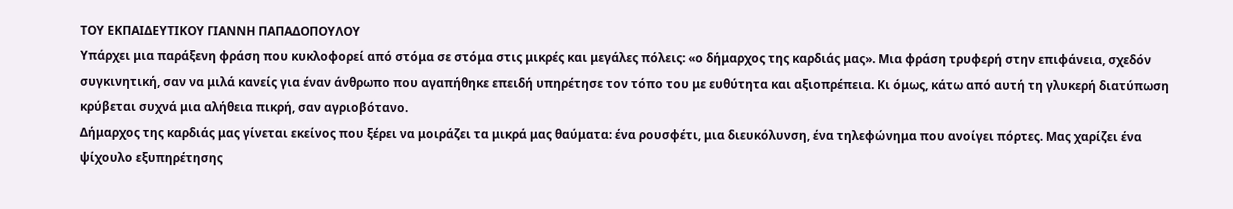ΤΟΥ ΕΚΠΑΙΔΕΥΤΙΚΟΥ ΓΙΑΝΝΗ ΠΑΠΑΔΟΠΟΥΛΟΥ
Υπάρχει μια παράξενη φράση που κυκλοφορεί από στόμα σε στόμα στις μικρές και μεγάλες πόλεις: «ο δήμαρχος της καρδιάς μας». Μια φράση τρυφερή στην επιφάνεια, σχεδόν συγκινητική, σαν να μιλά κανείς για έναν άνθρωπο που αγαπήθηκε επειδή υπηρέτησε τον τόπο του με ευθύτητα και αξιοπρέπεια. Κι όμως, κάτω από αυτή τη γλυκερή διατύπωση κρύβεται συχνά μια αλήθεια πικρή, σαν αγριοβότανο.
Δήμαρχος της καρδιάς μας γίνεται εκείνος που ξέρει να μοιράζει τα μικρά μας θαύματα: ένα ρουσφέτι, μια διευκόλυνση, ένα τηλεφώνημα που ανοίγει πόρτες. Μας χαρίζει ένα ψίχουλο εξυπηρέτησης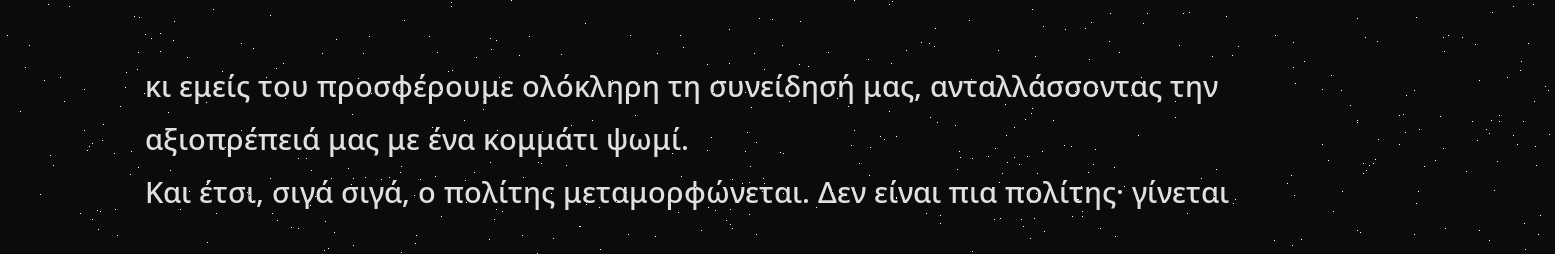κι εμείς του προσφέρουμε ολόκληρη τη συνείδησή μας, ανταλλάσσοντας την αξιοπρέπειά μας με ένα κομμάτι ψωμί.
Και έτσι, σιγά σιγά, ο πολίτης μεταμορφώνεται. Δεν είναι πια πολίτης· γίνεται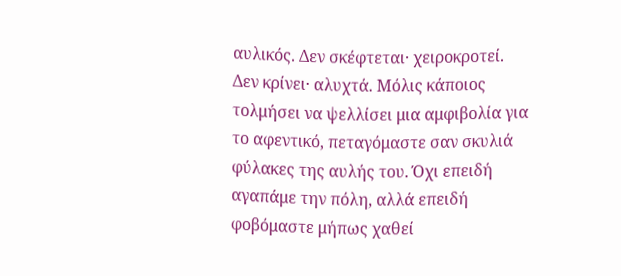αυλικός. Δεν σκέφτεται· χειροκροτεί. Δεν κρίνει· αλυχτά. Μόλις κάποιος τολμήσει να ψελλίσει μια αμφιβολία για το αφεντικό, πεταγόμαστε σαν σκυλιά φύλακες της αυλής του. Όχι επειδή αγαπάμε την πόλη, αλλά επειδή φοβόμαστε μήπως χαθεί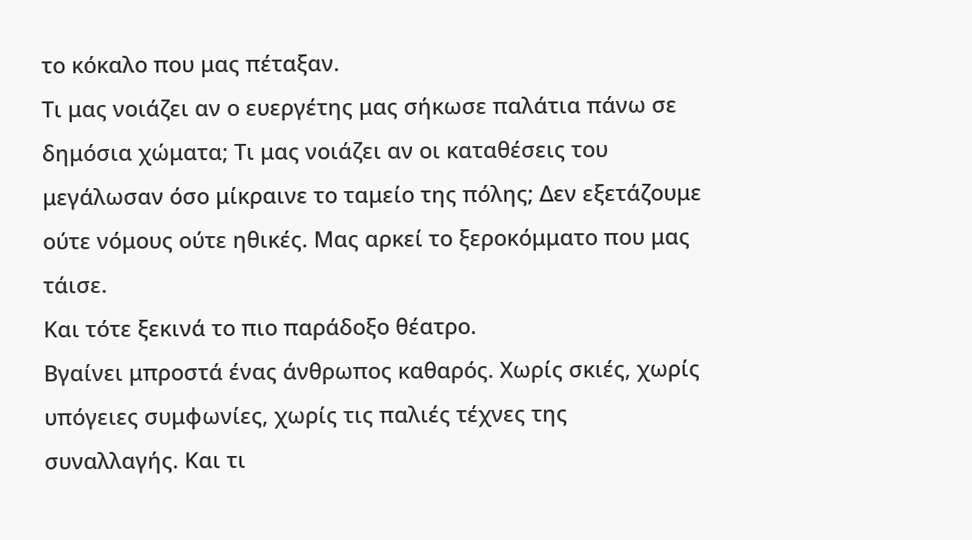το κόκαλο που μας πέταξαν.
Τι μας νοιάζει αν ο ευεργέτης μας σήκωσε παλάτια πάνω σε δημόσια χώματα; Τι μας νοιάζει αν οι καταθέσεις του μεγάλωσαν όσο μίκραινε το ταμείο της πόλης; Δεν εξετάζουμε ούτε νόμους ούτε ηθικές. Μας αρκεί το ξεροκόμματο που μας τάισε.
Και τότε ξεκινά το πιο παράδοξο θέατρο.
Βγαίνει μπροστά ένας άνθρωπος καθαρός. Χωρίς σκιές, χωρίς υπόγειες συμφωνίες, χωρίς τις παλιές τέχνες της συναλλαγής. Και τι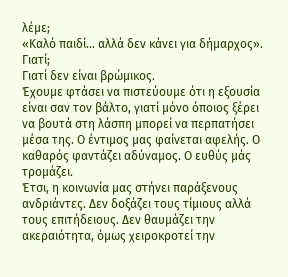λέμε;
«Καλό παιδί… αλλά δεν κάνει για δήμαρχος».
Γιατί;
Γιατί δεν είναι βρώμικος.
Έχουμε φτάσει να πιστεύουμε ότι η εξουσία είναι σαν τον βάλτο, γιατί μόνο όποιος ξέρει να βουτά στη λάσπη μπορεί να περπατήσει μέσα της. Ο έντιμος μας φαίνεται αφελής. Ο καθαρός φαντάζει αδύναμος. Ο ευθύς μάς τρομάζει.
Έτσι, η κοινωνία μας στήνει παράξενους ανδριάντες. Δεν δοξάζει τους τίμιους αλλά τους επιτήδειους. Δεν θαυμάζει την ακεραιότητα, όμως χειροκροτεί την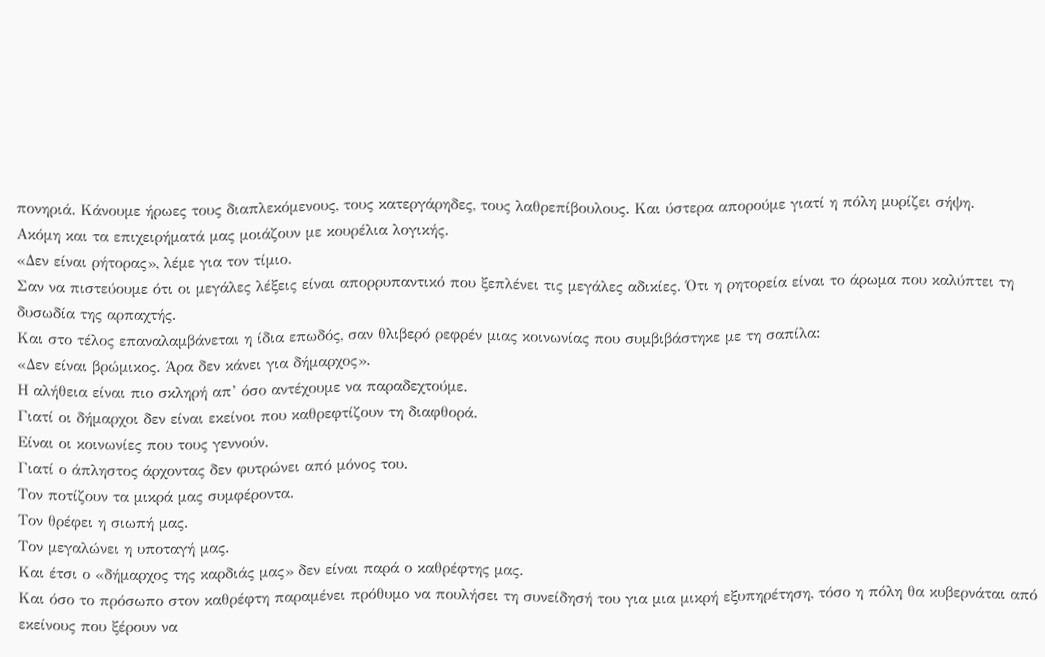πονηριά. Κάνουμε ήρωες τους διαπλεκόμενους, τους κατεργάρηδες, τους λαθρεπίβουλους. Και ύστερα απορούμε γιατί η πόλη μυρίζει σήψη.
Ακόμη και τα επιχειρήματά μας μοιάζουν με κουρέλια λογικής.
«Δεν είναι ρήτορας», λέμε για τον τίμιο.
Σαν να πιστεύουμε ότι οι μεγάλες λέξεις είναι απορρυπαντικό που ξεπλένει τις μεγάλες αδικίες. Ότι η ρητορεία είναι το άρωμα που καλύπτει τη δυσωδία της αρπαχτής.
Και στο τέλος επαναλαμβάνεται η ίδια επωδός, σαν θλιβερό ρεφρέν μιας κοινωνίας που συμβιβάστηκε με τη σαπίλα:
«Δεν είναι βρώμικος. Άρα δεν κάνει για δήμαρχος».
Η αλήθεια είναι πιο σκληρή απ’ όσο αντέχουμε να παραδεχτούμε.
Γιατί οι δήμαρχοι δεν είναι εκείνοι που καθρεφτίζουν τη διαφθορά.
Είναι οι κοινωνίες που τους γεννούν.
Γιατί ο άπληστος άρχοντας δεν φυτρώνει από μόνος του.
Τον ποτίζουν τα μικρά μας συμφέροντα.
Τον θρέφει η σιωπή μας.
Τον μεγαλώνει η υποταγή μας.
Και έτσι ο «δήμαρχος της καρδιάς μας» δεν είναι παρά ο καθρέφτης μας.
Και όσο το πρόσωπο στον καθρέφτη παραμένει πρόθυμο να πουλήσει τη συνείδησή του για μια μικρή εξυπηρέτηση, τόσο η πόλη θα κυβερνάται από εκείνους που ξέρουν να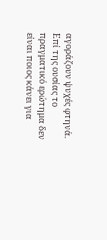αγοράζουν ψυχές φτηνά.
Επί της ουσίας το πραγματικό ερώτημα δεν είναι ποιος κάνει για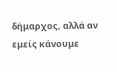δήμαρχος, αλλά αν εμείς κάνουμε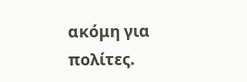ακόμη για πολίτες.